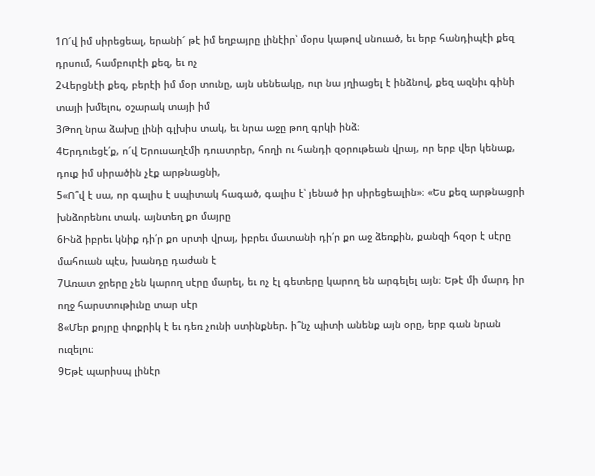1Ո՜վ իմ սիրեցեալ, երանի՜ թէ իմ եղբայրը լինէիր՝ մօրս կաթով սնուած, եւ երբ հանդիպէի քեզ դրսում, համբուրէի քեզ, եւ ոչ
2Վերցնէի քեզ, բերէի իմ մօր տունը, այն սենեակը, ուր նա յղիացել է ինձնով, քեզ ազնիւ գինի տայի խմելու, օշարակ տայի իմ
3Թող նրա ձախը լինի գլխիս տակ, եւ նրա աջը թող գրկի ինձ։
4Երդուեցէ՛ք, ո՜վ Երուսաղէմի դուստրեր, հողի ու հանդի զօրութեան վրայ, որ երբ վեր կենաք, դուք իմ սիրածին չէք արթնացնի,
5«Ո՞վ է սա, որ գալիս է սպիտակ հագած, գալիս է՝ յենած իր սիրեցեալին»։ «Ես քեզ արթնացրի խնձորենու տակ. այնտեղ քո մայրը
6Ինձ իբրեւ կնիք դի՛ր քո սրտի վրայ, իբրեւ մատանի դի՛ր քո աջ ձեռքին, քանզի հզօր է սէրը մահուան պէս, խանդը դաժան է
7Առատ ջրերը չեն կարող սէրը մարել, եւ ոչ էլ գետերը կարող են արգելել այն։ Եթէ մի մարդ իր ողջ հարստութիւնը տար սէր
8«Մեր քոյրը փոքրիկ է եւ դեռ չունի ստինքներ. ի՞նչ պիտի անենք այն օրը, երբ գան նրան ուզելու։
9Եթէ պարիսպ լինէր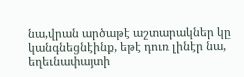նա,վրան արծաթէ աշտարակներ կը կանգնեցնէինք, եթէ դուռ լինէր նա, եղեւնափայտի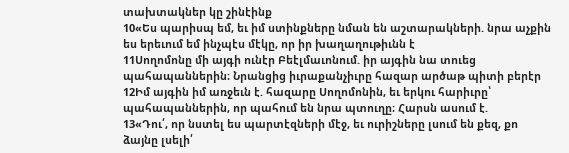տախտակներ կը շինէինք
10«Ես պարիսպ եմ, եւ իմ ստինքները նման են աշտարակների. նրա աչքին ես երեւում եմ ինչպէս մէկը, որ իր խաղաղութիւնն է
11Սողոմոնը մի այգի ունէր Բեէլմաւոնում. իր այգին նա տուեց պահապաններին։ Նրանցից իւրաքանչիւրը հազար արծաթ պիտի բերէր
12Իմ այգին իմ առջեւն է. հազարը Սողոմոնին, եւ երկու հարիւրը՝ պահապաններին, որ պահում են նրա պտուղը։ Հարսն ասում է.
13«Դու՛, որ նստել ես պարտէզների մէջ, եւ ուրիշները լսում են քեզ, քո ձայնը լսելի՛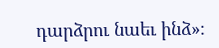դարձրու նաեւ ինձ»։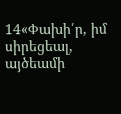14«Փախի՛ր, իմ սիրեցեալ, այծեամի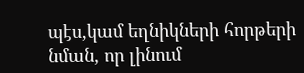պէս,կամ եղնիկների հորթերի նման, որ լինում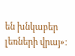են խնկաբեր լեռների վրայ»։